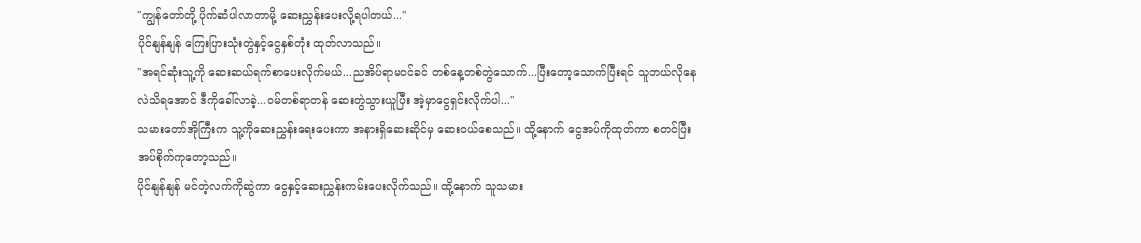"ကျွန်တော်တို့ ပိုက်ဆံပါလာတာမို့ ဆေးညွှန်းပေးလို့ရပါတယ်..."
ပိုင်နျန်နျန် ကြေးပြားသုံးတွဲနှင့်ငွေနှစ်တုံး ထုတ်လာသည်။
"အရင်ဆုံးသူ့ကို ဆေးဆယ်ရက်စာပေးလိုက်မယ်...ညအိပ်ရာမဝင်ခင် တစ်နေ့တစ်တွဲသောက်...ပြီးတော့သောက်ပြီးရင် သူဘယ်လိုနေလဲသိရအောင် ဒီကိုခေါ်လာခဲ့...ဝမ်တစ်ရာတန် ဆေးတွဲသွားယူပြီး အဲ့မှာငွေရှင်းလိုက်ပါ..."
သမားတော်အိုကြီးက သူ့ကိုဆေးညွှန်းရေးပေးကာ အနားရှိဆေးဆိုင်မှ ဆေးဝယ်စေသည်။ ထို့နောက် ငွေအပ်ကိုထုတ်ကာ စတင်ပြီးအပ်စိုက်ကုတော့သည်။
ပိုင်နျန်နျန် မင်တဲ့လက်ကိုဆွဲကာ ငွေနှင့်ဆေးညွှန်းကမ်းပေးလိုက်သည်။ ထို့နောက် သူသမား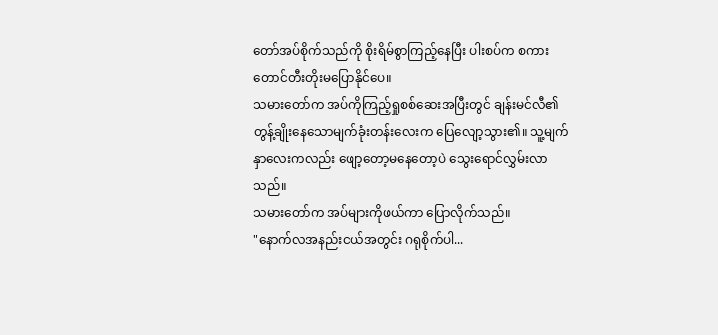တော်အပ်စိုက်သည်ကို စိုးရိမ်စွာကြည့်နေပြီး ပါးစပ်က စကားတောင်တီးတိုးမပြောနိုင်ပေ။
သမားတော်က အပ်ကိုကြည့်ရှုစစ်ဆေးအပြီးတွင် ချန်းမင်လီ၏ တွန့်ချိုးနေသောမျက်ခုံးတန်းလေးက ပြေလျော့သွား၏။ သူ့မျက်နှာလေးကလည်း ဖျော့တော့မနေတော့ပဲ သွေးရောင်လွှမ်းလာသည်။
သမားတော်က အပ်များကိုဖယ်ကာ ပြောလိုက်သည်။
"နောက်လအနည်းငယ်အတွင်း ဂရုစိုက်ပါ...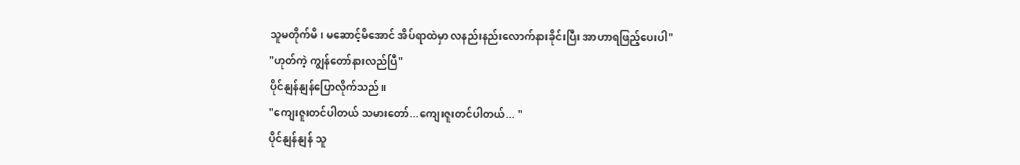သူမတိုက်မိ၊ မဆောင့်မိအောင် အိပ်ရာထဲမှာ လနည်းနည်းလောက်နားခိုင်းပြီး အာဟာရဖြည့်ပေးပါ"
"ဟုတ်ကဲ့ ကျွန်တော်နားလည်ပြီ"
ပိုင်နျန်နျန်ပြောလိုက်သည်။
"ကျေးဇူးတင်ပါတယ် သမားတော်...ကျေးဇူးတင်ပါတယ်... "
ပိုင်နျန်နျန် သူ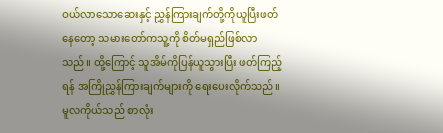ဝယ်လာသောဆေးနှင့် ညွှန်ကြားချက်တို့ကိုယူပြီးဖတ်နေတော့ သမားတော်ကသူ့ကို စိတ်မရှည်ဖြစ်လာသည်။ ထို့ကြောင့် သူအိမ်ကိုပြန်ယူသွားပြီး ဖတ်ကြည့်ရန် အကြိုညွှန်ကြားချက်များကို ရေးပေးလိုက်သည်။
မူလကိုယ်သည် စာလုံး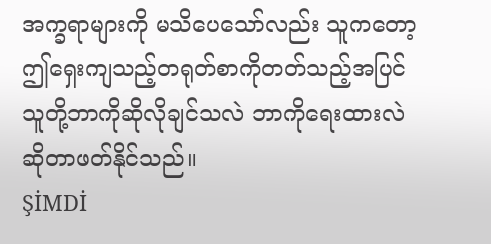အက္ခရာများကို မသိပေသော်လည်း သူကတော့ ဤရှေးကျသည့်တရုတ်စာကိုတတ်သည့်အပြင် သူတို့ဘာကိုဆိုလိုချင်သလဲ ဘာကိုရေးထားလဲဆိုတာဖတ်နိုင်သည်။
ŞİMDİ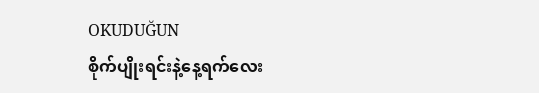OKUDUĞUN
စိုက်ပျိုးရင်းနဲ့နေ့ရက်လေး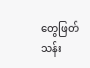တွေဖြတ်သန်း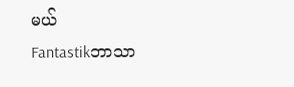မယ်
Fantastikဘာသာ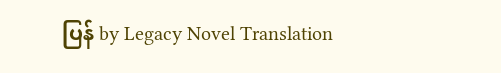ပြန် by Legacy Novel Translation